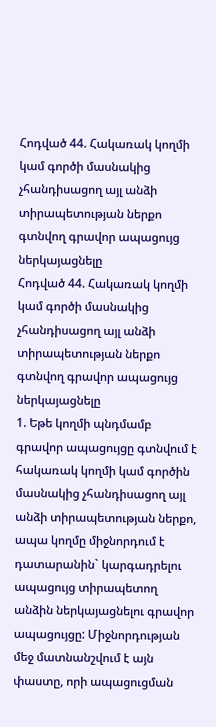Հոդված 44. Հակառակ կողմի կամ գործի մասնակից չհանդիսացող այլ անձի տիրապետության ներքո գտնվող գրավոր ապացույց ներկայացնելը
Հոդված 44. Հակառակ կողմի կամ գործի մասնակից չհանդիսացող այլ անձի տիրապետության ներքո գտնվող գրավոր ապացույց ներկայացնելը
1. Եթե կողմի պնդմամբ գրավոր ապացույցը գտնվում է հակառակ կողմի կամ գործին մասնակից չհանդիսացող այլ անձի տիրապետության ներքո, ապա կողմը միջնորդում է դատարանին` կարգադրելու ապացույց տիրապետող անձին ներկայացնելու գրավոր ապացույցը: Միջնորդության մեջ մատնանշվում է այն փաստը, որի ապացուցման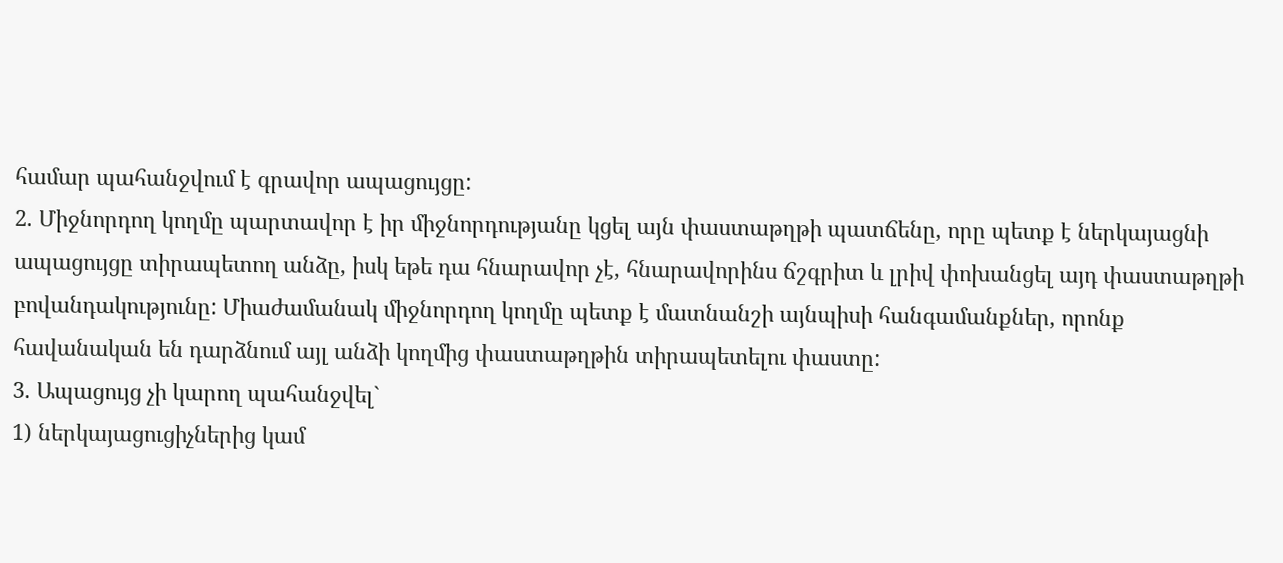համար պահանջվում է գրավոր ապացույցը:
2. Միջնորդող կողմը պարտավոր է իր միջնորդությանը կցել այն փաստաթղթի պատճենը, որը պետք է ներկայացնի ապացույցը տիրապետող անձը, իսկ եթե դա հնարավոր չէ, հնարավորինս ճշգրիտ և լրիվ փոխանցել այդ փաստաթղթի բովանդակությունը: Միաժամանակ միջնորդող կողմը պետք է մատնանշի այնպիսի հանգամանքներ, որոնք հավանական են դարձնում այլ անձի կողմից փաստաթղթին տիրապետելու փաստը:
3. Ապացույց չի կարող պահանջվել`
1) ներկայացուցիչներից կամ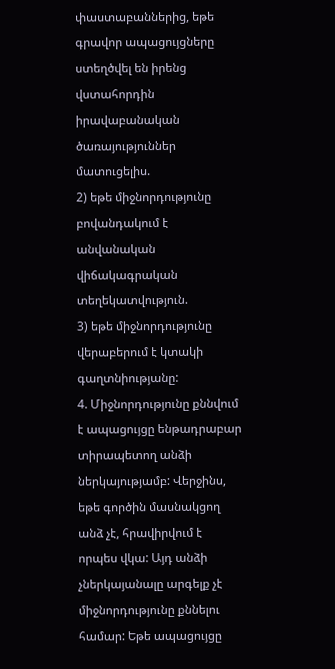փաստաբաններից, եթե գրավոր ապացույցները ստեղծվել են իրենց վստահորդին իրավաբանական ծառայություններ մատուցելիս.
2) եթե միջնորդությունը բովանդակում է անվանական վիճակագրական տեղեկատվություն.
3) եթե միջնորդությունը վերաբերում է կտակի գաղտնիությանը:
4. Միջնորդությունը քննվում է ապացույցը ենթադրաբար տիրապետող անձի ներկայությամբ: Վերջինս, եթե գործին մասնակցող անձ չէ, հրավիրվում է որպես վկա: Այդ անձի չներկայանալը արգելք չէ միջնորդությունը քննելու համար: Եթե ապացույցը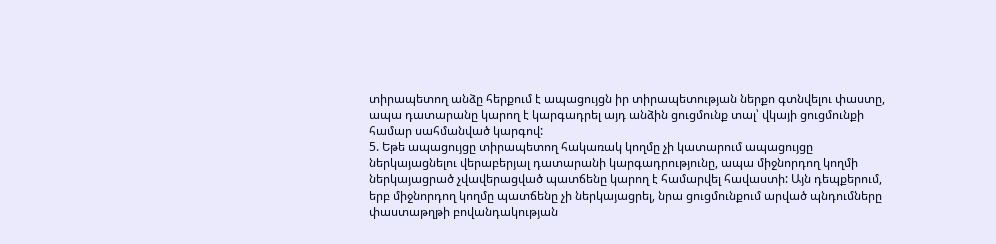տիրապետող անձը հերքում է ապացույցն իր տիրապետության ներքո գտնվելու փաստը, ապա դատարանը կարող է կարգադրել այդ անձին ցուցմունք տալ՝ վկայի ցուցմունքի համար սահմանված կարգով:
5. Եթե ապացույցը տիրապետող հակառակ կողմը չի կատարում ապացույցը ներկայացնելու վերաբերյալ դատարանի կարգադրությունը, ապա միջնորդող կողմի ներկայացրած չվավերացված պատճենը կարող է համարվել հավաստի: Այն դեպքերում, երբ միջնորդող կողմը պատճենը չի ներկայացրել, նրա ցուցմունքում արված պնդումները փաստաթղթի բովանդակության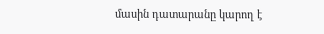մասին դատարանը կարող է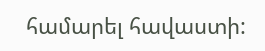համարել հավաստի: